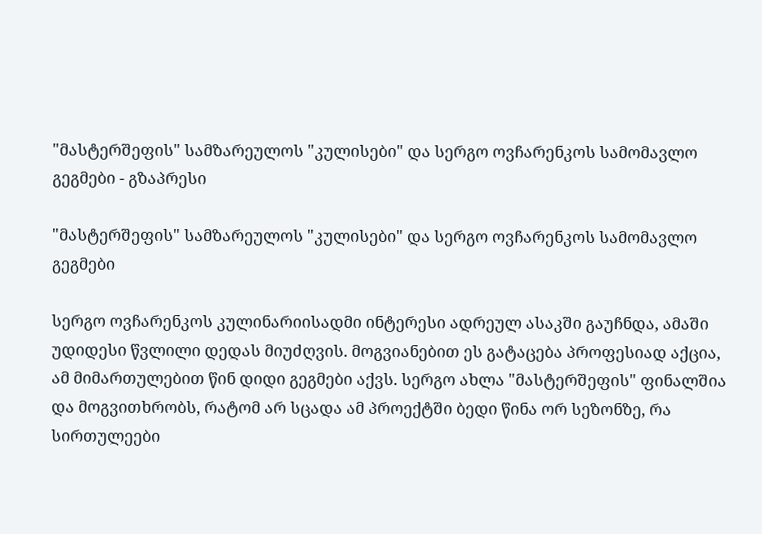"მასტერშეფის" სამზარეულოს "კულისები" და სერგო ოვჩარენკოს სამომავლო გეგმები - გზაპრესი

"მასტერშეფის" სამზარეულოს "კულისები" და სერგო ოვჩარენკოს სამომავლო გეგმები

სერგო ოვჩარენკოს კულინარიისადმი ინტერესი ადრეულ ასაკში გაუჩნდა, ამაში უდიდესი წვლილი დედას მიუძღვის. მოგვიანებით ეს გატაცება პროფესიად აქცია, ამ მიმართულებით წინ დიდი გეგმები აქვს. სერგო ახლა "მასტერშეფის" ფინალშია და მოგვითხრობს, რატომ არ სცადა ამ პროექტში ბედი წინა ორ სეზონზე, რა სირთულეები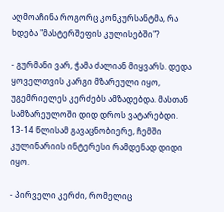აღმოაჩინა როგორც კონკურსანტმა, რა ხდება "მასტერშეფის კულისებში"?

- გურმანი ვარ, ჭამა ძალიან მიყვარს. დედა ყოველთვის კარგი მზარეული იყო, უგემრიელეს კერძებს ამზადებდა. მასთან სამზარეულოში დიდ დროს ვატარებდი. 13-14 წლისამ გავაცნობიერე, ჩემში კულინარიის ინტერესი რამდენად დიდი იყო.

- პირველი კერძი, რომელიც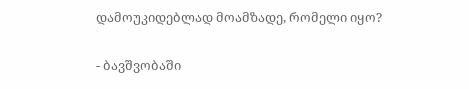დამოუკიდებლად მოამზადე, რომელი იყო?

- ბავშვობაში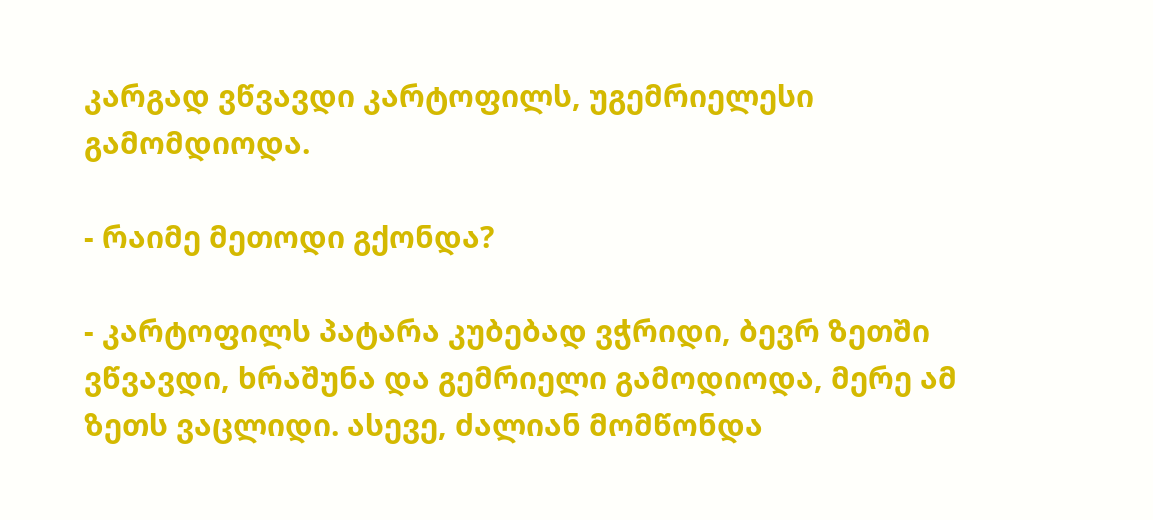კარგად ვწვავდი კარტოფილს, უგემრიელესი გამომდიოდა.

- რაიმე მეთოდი გქონდა?

- კარტოფილს პატარა კუბებად ვჭრიდი, ბევრ ზეთში ვწვავდი, ხრაშუნა და გემრიელი გამოდიოდა, მერე ამ ზეთს ვაცლიდი. ასევე, ძალიან მომწონდა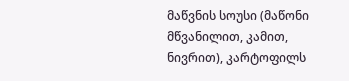მაწვნის სოუსი (მაწონი მწვანილით, კამით, ნივრით), კარტოფილს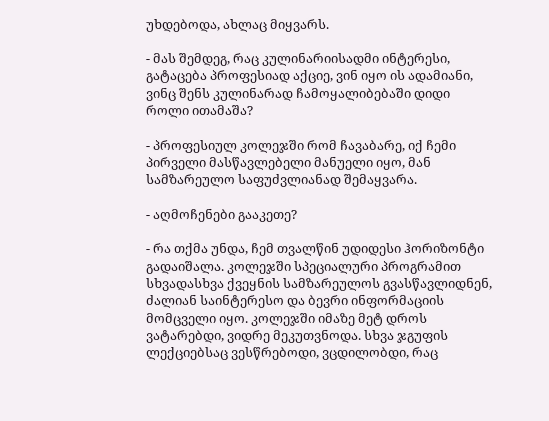უხდებოდა, ახლაც მიყვარს.

- მას შემდეგ, რაც კულინარიისადმი ინტერესი, გატაცება პროფესიად აქციე, ვინ იყო ის ადამიანი, ვინც შენს კულინარად ჩამოყალიბებაში დიდი როლი ითამაშა?

- პროფესიულ კოლეჯში რომ ჩავაბარე, იქ ჩემი პირველი მასწავლებელი მანუელი იყო, მან სამზარეულო საფუძვლიანად შემაყვარა.

- აღმოჩენები გააკეთე?

- რა თქმა უნდა, ჩემ თვალწინ უდიდესი ჰორიზონტი გადაიშალა. კოლეჯში სპეციალური პროგრამით სხვადასხვა ქვეყნის სამზარეულოს გვასწავლიდნენ, ძალიან საინტერესო და ბევრი ინფორმაციის მომცველი იყო. კოლეჯში იმაზე მეტ დროს ვატარებდი, ვიდრე მეკუთვნოდა. სხვა ჯგუფის ლექციებსაც ვესწრებოდი, ვცდილობდი, რაც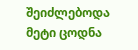შეიძლებოდა მეტი ცოდნა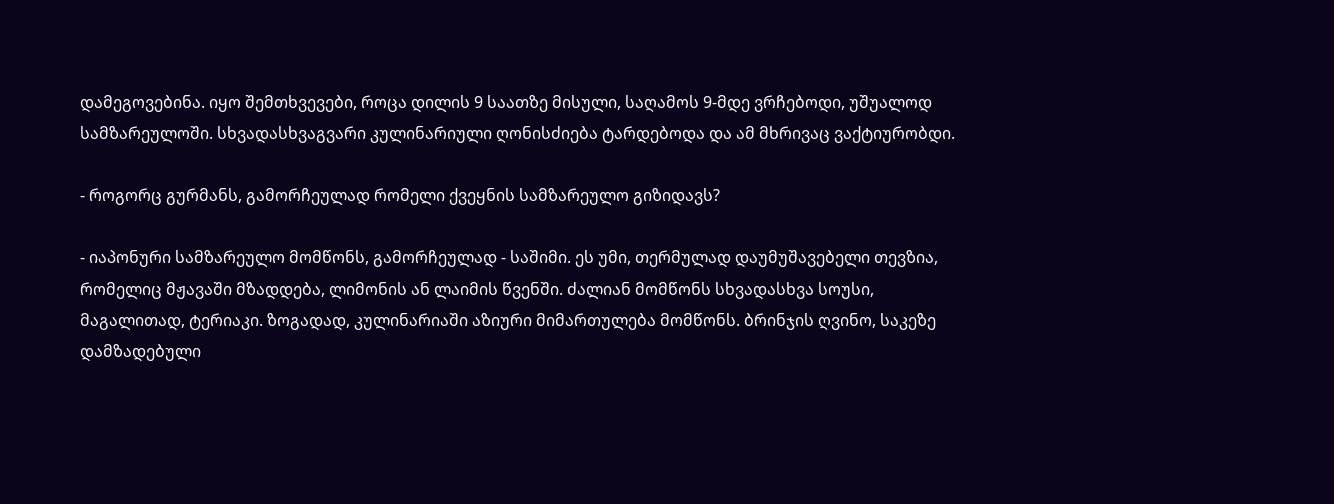დამეგოვებინა. იყო შემთხვევები, როცა დილის 9 საათზე მისული, საღამოს 9-მდე ვრჩებოდი, უშუალოდ სამზარეულოში. სხვადასხვაგვარი კულინარიული ღონისძიება ტარდებოდა და ამ მხრივაც ვაქტიურობდი.

- როგორც გურმანს, გამორჩეულად რომელი ქვეყნის სამზარეულო გიზიდავს?

- იაპონური სამზარეულო მომწონს, გამორჩეულად - საშიმი. ეს უმი, თერმულად დაუმუშავებელი თევზია, რომელიც მჟავაში მზადდება, ლიმონის ან ლაიმის წვენში. ძალიან მომწონს სხვადასხვა სოუსი, მაგალითად, ტერიაკი. ზოგადად, კულინარიაში აზიური მიმართულება მომწონს. ბრინჯის ღვინო, საკეზე დამზადებული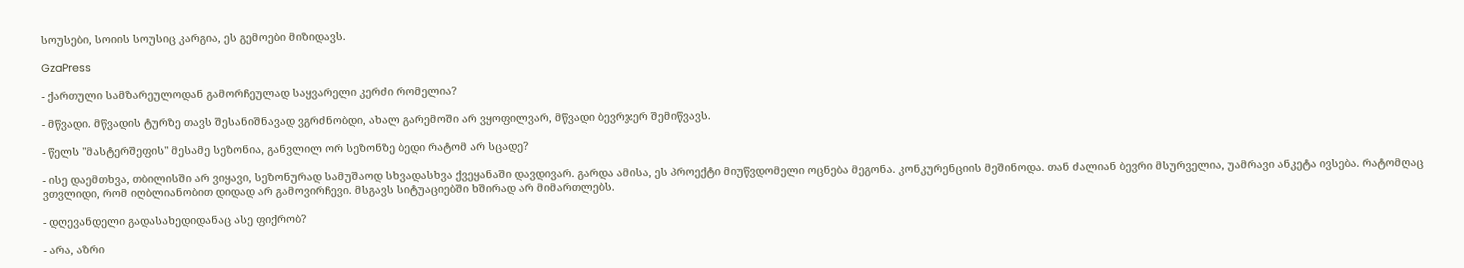სოუსები, სოიის სოუსიც კარგია, ეს გემოები მიზიდავს.

GzaPress

- ქართული სამზარეულოდან გამორჩეულად საყვარელი კერძი რომელია?

- მწვადი. მწვადის ტურზე თავს შესანიშნავად ვგრძნობდი, ახალ გარემოში არ ვყოფილვარ, მწვადი ბევრჯერ შემიწვავს.

- წელს "მასტერშეფის" მესამე სეზონია, განვლილ ორ სეზონზე ბედი რატომ არ სცადე?

- ისე დაემთხვა, თბილისში არ ვიყავი, სეზონურად სამუშაოდ სხვადასხვა ქვეყანაში დავდივარ. გარდა ამისა, ეს პროექტი მიუწვდომელი ოცნება მეგონა. კონკურენციის მეშინოდა. თან ძალიან ბევრი მსურველია, უამრავი ანკეტა ივსება. რატომღაც ვთვლიდი, რომ იღბლიანობით დიდად არ გამოვირჩევი. მსგავს სიტუაციებში ხშირად არ მიმართლებს.

- დღევანდელი გადასახედიდანაც ასე ფიქრობ?

- არა, აზრი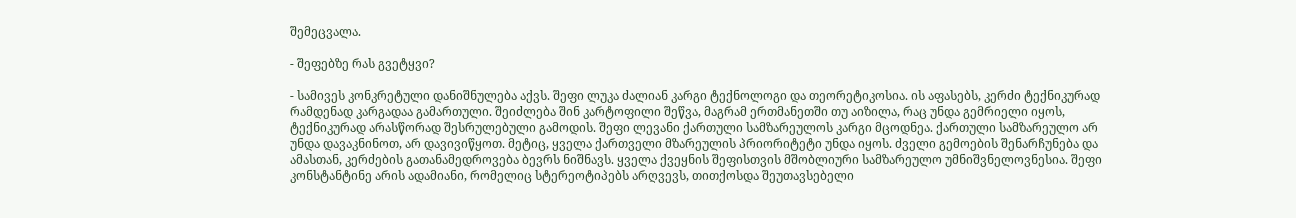შემეცვალა.

- შეფებზე რას გვეტყვი?

- სამივეს კონკრეტული დანიშნულება აქვს. შეფი ლუკა ძალიან კარგი ტექნოლოგი და თეორეტიკოსია. ის აფასებს, კერძი ტექნიკურად რამდენად კარგადაა გამართული. შეიძლება შინ კარტოფილი შეწვა, მაგრამ ერთმანეთში თუ აიზილა, რაც უნდა გემრიელი იყოს, ტექნიკურად არასწორად შესრულებული გამოდის. შეფი ლევანი ქართული სამზარეულოს კარგი მცოდნეა. ქართული სამზარეულო არ უნდა დავაკნინოთ, არ დავივიწყოთ. მეტიც, ყველა ქართველი მზარეულის პრიორიტეტი უნდა იყოს. ძველი გემოების შენარჩუნება და ამასთან, კერძების გათანამედროვება ბევრს ნიშნავს. ყველა ქვეყნის შეფისთვის მშობლიური სამზარეულო უმნიშვნელოვნესია. შეფი კონსტანტინე არის ადამიანი, რომელიც სტერეოტიპებს არღვევს, თითქოსდა შეუთავსებელი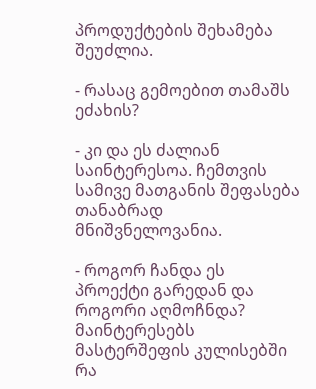პროდუქტების შეხამება შეუძლია.

- რასაც გემოებით თამაშს ეძახის?

- კი და ეს ძალიან საინტერესოა. ჩემთვის სამივე მათგანის შეფასება თანაბრად მნიშვნელოვანია.

- როგორ ჩანდა ეს პროექტი გარედან და როგორი აღმოჩნდა? მაინტერესებს მასტერშეფის კულისებში რა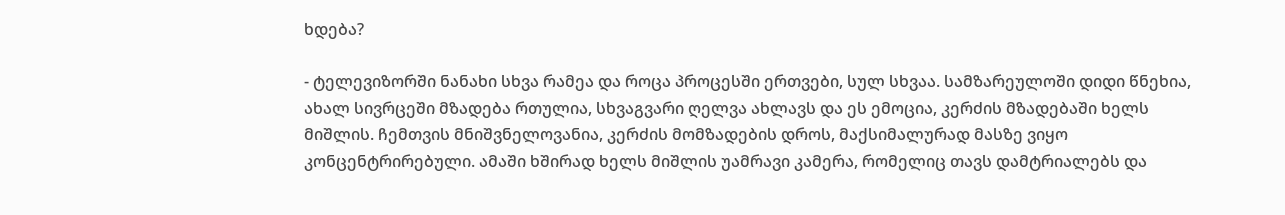ხდება?

- ტელევიზორში ნანახი სხვა რამეა და როცა პროცესში ერთვები, სულ სხვაა. სამზარეულოში დიდი წნეხია, ახალ სივრცეში მზადება რთულია, სხვაგვარი ღელვა ახლავს და ეს ემოცია, კერძის მზადებაში ხელს მიშლის. ჩემთვის მნიშვნელოვანია, კერძის მომზადების დროს, მაქსიმალურად მასზე ვიყო კონცენტრირებული. ამაში ხშირად ხელს მიშლის უამრავი კამერა, რომელიც თავს დამტრიალებს და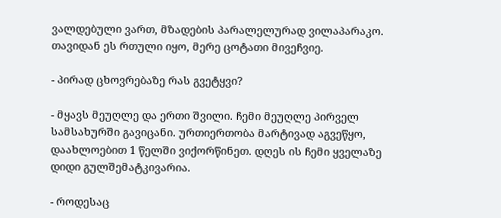ვალდებული ვართ, მზადების პარალელურად ვილაპარაკო. თავიდან ეს რთული იყო, მერე ცოტათი მივეჩვიე.

- პირად ცხოვრებაზე რას გვეტყვი?

- მყავს მეუღლე და ერთი შვილი. ჩემი მეუღლე პირველ სამსახურში გავიცანი. ურთიერთობა მარტივად აგვეწყო, დაახლოებით 1 წელში ვიქორწინეთ. დღეს ის ჩემი ყველაზე დიდი გულშემატკივარია.

- როდესაც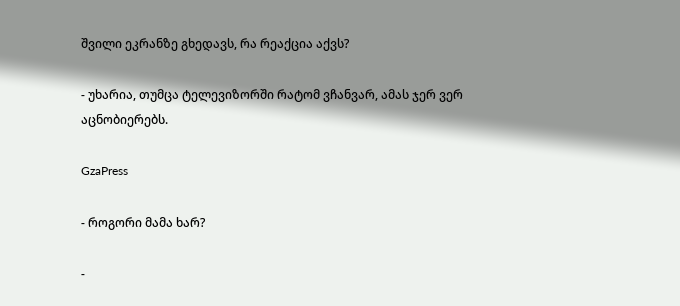შვილი ეკრანზე გხედავს, რა რეაქცია აქვს?

- უხარია, თუმცა ტელევიზორში რატომ ვჩანვარ, ამას ჯერ ვერ აცნობიერებს.

GzaPress

- როგორი მამა ხარ?

-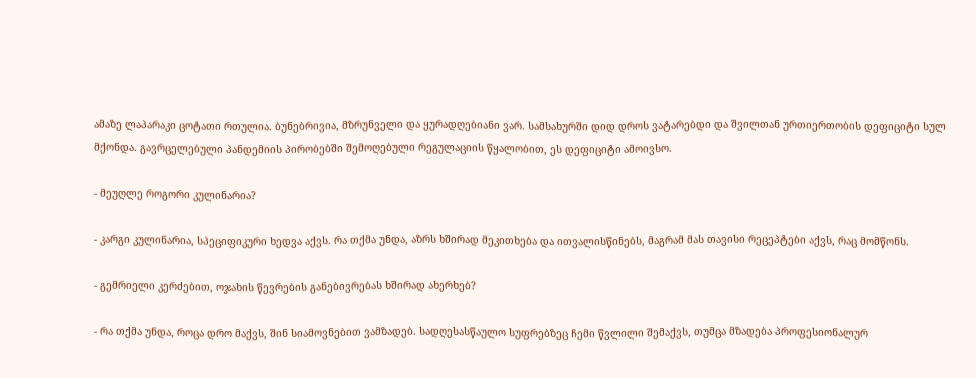ამაზე ლაპარაკი ცოტათი რთულია. ბუნებრივია, მზრუნველი და ყურადღებიანი ვარ. სამსახურში დიდ დროს ვატარებდი და შვილთან ურთიერთობის დეფიციტი სულ მქონდა. გავრცელებული პანდემიის პირობებში შემოღებული რეგულაციის წყალობით, ეს დეფიციტი ამოივსო.

- მეუღლე როგორი კულინარია?

- კარგი კულინარია, სპეციფიკური ხედვა აქვს. რა თქმა უნდა, აზრს ხშირად მეკითხება და ითვალისწინებს, მაგრამ მას თავისი რეცეპტები აქვს, რაც მომწონს.

- გემრიელი კერძებით, ოჯახის წევრების განებივრებას ხშირად ახერხებ?

- რა თქმა უნდა, როცა დრო მაქვს, შინ სიამოვნებით ვამზადებ. სადღესასწაულო სუფრებზეც ჩემი წვლილი შემაქვს, თუმცა მზადება პროფესიონალურ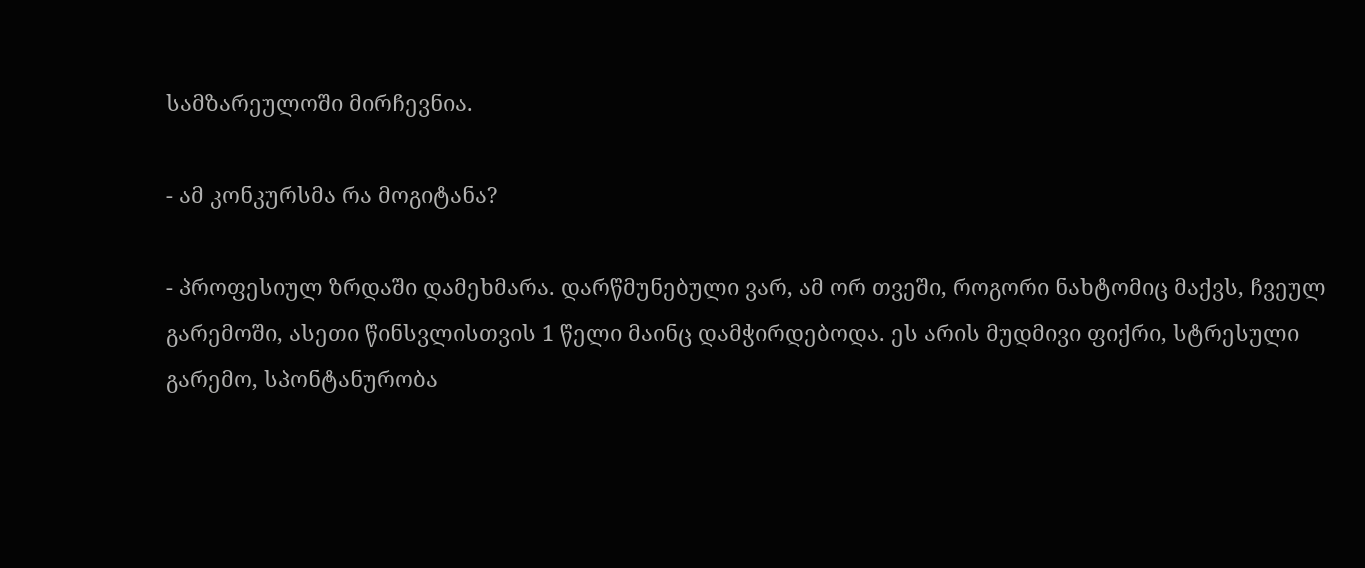სამზარეულოში მირჩევნია.

- ამ კონკურსმა რა მოგიტანა?

- პროფესიულ ზრდაში დამეხმარა. დარწმუნებული ვარ, ამ ორ თვეში, როგორი ნახტომიც მაქვს, ჩვეულ გარემოში, ასეთი წინსვლისთვის 1 წელი მაინც დამჭირდებოდა. ეს არის მუდმივი ფიქრი, სტრესული გარემო, სპონტანურობა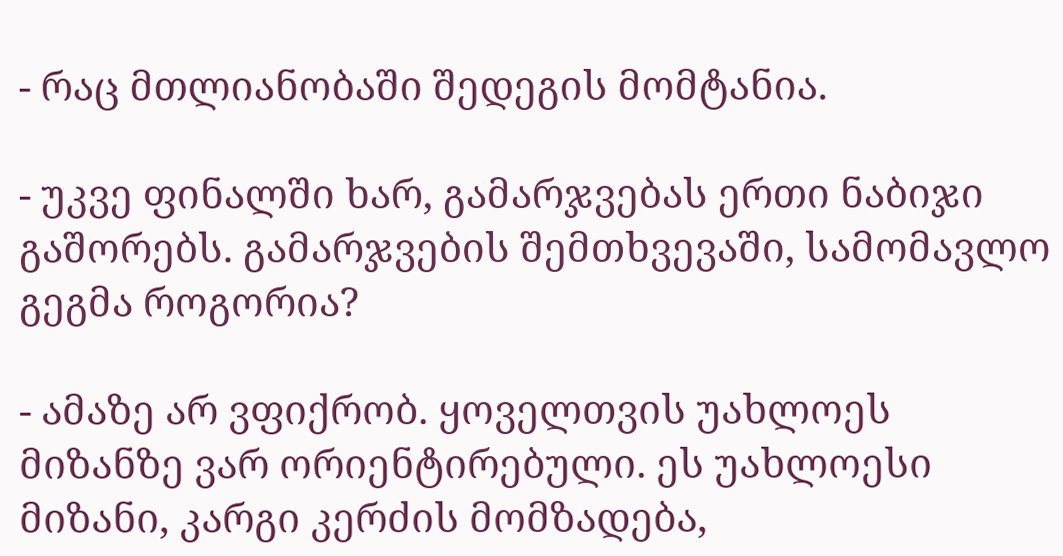- რაც მთლიანობაში შედეგის მომტანია.

- უკვე ფინალში ხარ, გამარჯვებას ერთი ნაბიჯი გაშორებს. გამარჯვების შემთხვევაში, სამომავლო გეგმა როგორია?

- ამაზე არ ვფიქრობ. ყოველთვის უახლოეს მიზანზე ვარ ორიენტირებული. ეს უახლოესი მიზანი, კარგი კერძის მომზადება,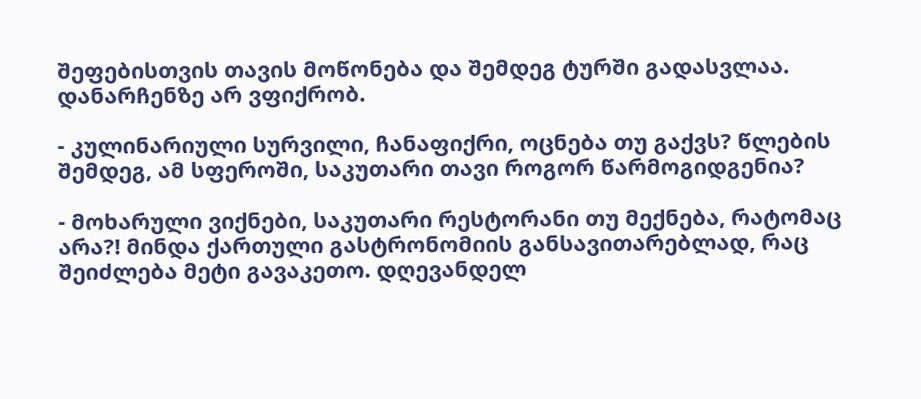შეფებისთვის თავის მოწონება და შემდეგ ტურში გადასვლაა. დანარჩენზე არ ვფიქრობ.

- კულინარიული სურვილი, ჩანაფიქრი, ოცნება თუ გაქვს? წლების შემდეგ, ამ სფეროში, საკუთარი თავი როგორ წარმოგიდგენია?

- მოხარული ვიქნები, საკუთარი რესტორანი თუ მექნება, რატომაც არა?! მინდა ქართული გასტრონომიის განსავითარებლად, რაც შეიძლება მეტი გავაკეთო. დღევანდელ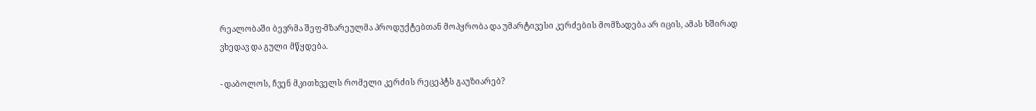რეალობაში ბევრმა შეფ-მზარეულმა პროდუქტებთან მოპყრობა და უმარტივესი კერძების მომზადება არ იცის, ამას ხშირად ვხედავ და გული მწყდება.

- დაბოლოს, ჩვენ მკითხველს რომელი კერძის რეცეპტს გაუზიარებ?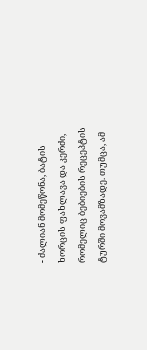- ძალიან მომეწონა, ბატის ხორცის ფახლავა და კერძი, რომელიც ბებიების რეცეპტის ტურში მოვამზადე. თუმცა, ამ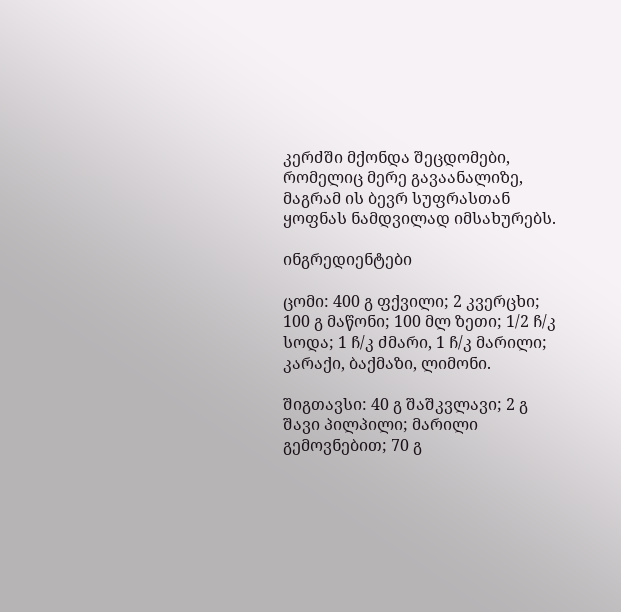კერძში მქონდა შეცდომები, რომელიც მერე გავაანალიზე, მაგრამ ის ბევრ სუფრასთან ყოფნას ნამდვილად იმსახურებს.

ინგრედიენტები

ცომი: 400 გ ფქვილი; 2 კვერცხი; 100 გ მაწონი; 100 მლ ზეთი; 1/2 ჩ/კ სოდა; 1 ჩ/კ ძმარი, 1 ჩ/კ მარილი; კარაქი, ბაქმაზი, ლიმონი.

შიგთავსი: 40 გ შაშკვლავი; 2 გ შავი პილპილი; მარილი გემოვნებით; 70 გ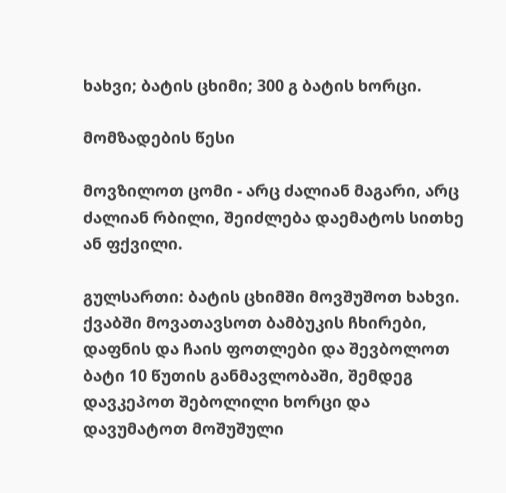ხახვი; ბატის ცხიმი; 300 გ ბატის ხორცი.

მომზადების წესი

მოვზილოთ ცომი - არც ძალიან მაგარი, არც ძალიან რბილი, შეიძლება დაემატოს სითხე ან ფქვილი.

გულსართი: ბატის ცხიმში მოვშუშოთ ხახვი. ქვაბში მოვათავსოთ ბამბუკის ჩხირები, დაფნის და ჩაის ფოთლები და შევბოლოთ ბატი 10 წუთის განმავლობაში, შემდეგ დავკეპოთ შებოლილი ხორცი და დავუმატოთ მოშუშული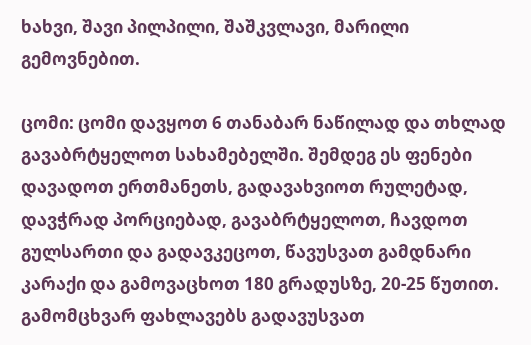ხახვი, შავი პილპილი, შაშკვლავი, მარილი გემოვნებით.

ცომი: ცომი დავყოთ 6 თანაბარ ნაწილად და თხლად გავაბრტყელოთ სახამებელში. შემდეგ ეს ფენები დავადოთ ერთმანეთს, გადავახვიოთ რულეტად, დავჭრად პორციებად, გავაბრტყელოთ, ჩავდოთ გულსართი და გადავკეცოთ, წავუსვათ გამდნარი კარაქი და გამოვაცხოთ 180 გრადუსზე, 20-25 წუთით. გამომცხვარ ფახლავებს გადავუსვათ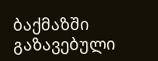ბაქმაზში გაზავებული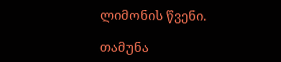ლიმონის წვენი.

თამუნა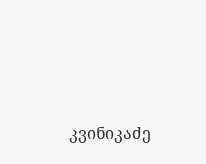კვინიკაძე